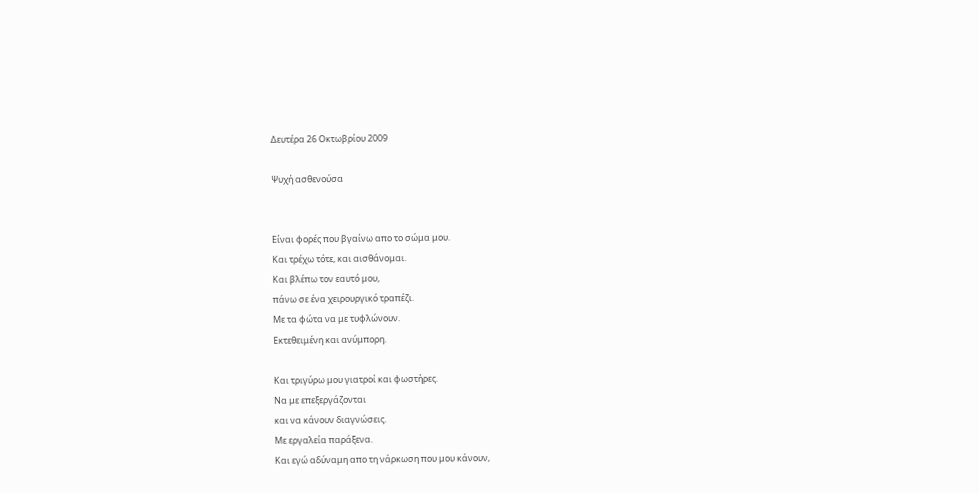Δευτέρα 26 Οκτωβρίου 2009

Ψυχή ασθενούσα


Είναι φορές που βγαίνω απο το σώμα μου.
Και τρέχω τότε, και αισθάνομαι.
Και βλέπω τον εαυτό μου,
πάνω σε ένα χειρουργικό τραπέζι.
Με τα φώτα να με τυφλώνουν.
Εκτεθειμένη και ανύμπορη.

Και τριγύρω μου γιατροί και φωστήρες.
Να με επεξεργάζονται
και να κάνουν διαγνώσεις.
Με εργαλεία παράξενα.
Και εγώ αδύναμη απο τη νάρκωση που μου κάνουν,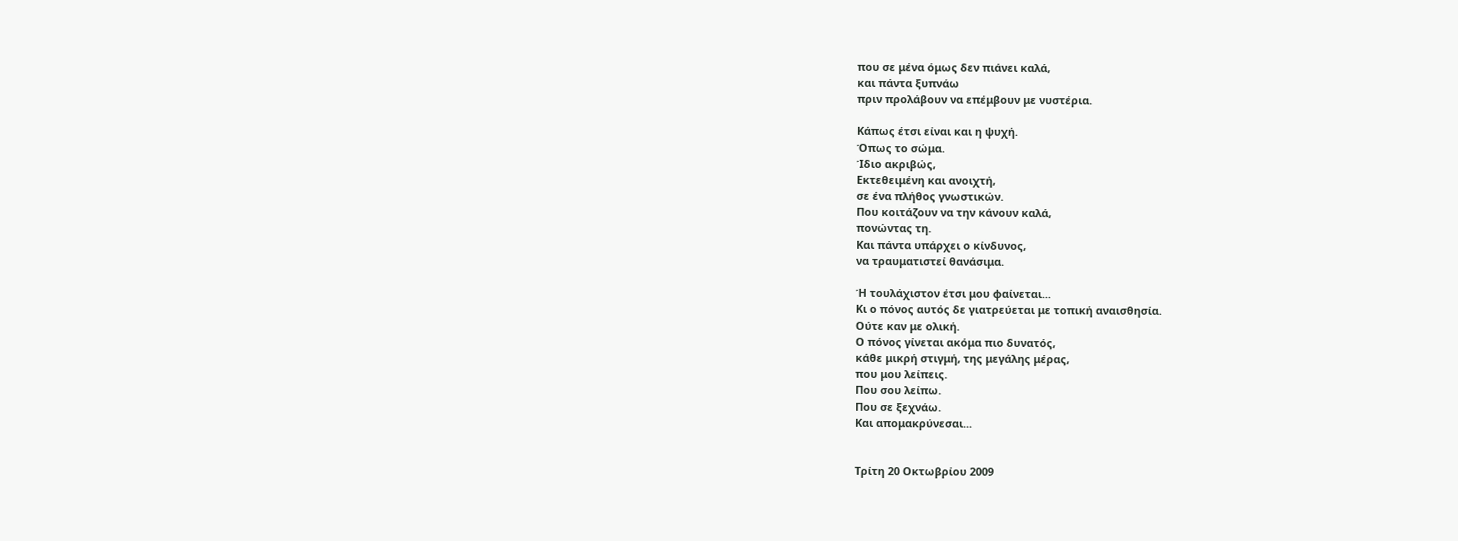που σε μένα όμως δεν πιάνει καλά,
και πάντα ξυπνάω
πριν προλάβουν να επέμβουν με νυστέρια.

Κάπως έτσι είναι και η ψυχή.
Όπως το σώμα.
Ίδιο ακριβώς,
Εκτεθειμένη και ανοιχτή,
σε ένα πλήθος γνωστικών.
Που κοιτάζουν να την κάνουν καλά,
πονώντας τη.
Και πάντα υπάρχει ο κίνδυνος,
να τραυματιστεί θανάσιμα.

Ή τουλάχιστον έτσι μου φαίνεται...
Κι ο πόνος αυτός δε γιατρεύεται με τοπική αναισθησία.
Ούτε καν με ολική.
Ο πόνος γίνεται ακόμα πιο δυνατός,
κάθε μικρή στιγμή, της μεγάλης μέρας,
που μου λείπεις.
Που σου λείπω.
Που σε ξεχνάω.
Και απομακρύνεσαι...


Τρίτη 20 Οκτωβρίου 2009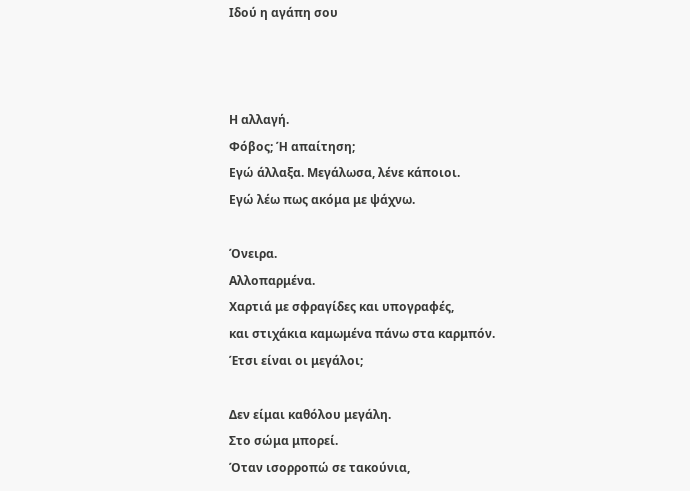Ιδού η αγάπη σου



Η αλλαγή.
Φόβος; Ή απαίτηση;
Εγώ άλλαξα. Μεγάλωσα, λένε κάποιοι.
Εγώ λέω πως ακόμα με ψάχνω.

Όνειρα.
Αλλοπαρμένα.
Χαρτιά με σφραγίδες και υπογραφές,
και στιχάκια καμωμένα πάνω στα καρμπόν.
Έτσι είναι οι μεγάλοι;

Δεν είμαι καθόλου μεγάλη.
Στο σώμα μπορεί.
Όταν ισορροπώ σε τακούνια,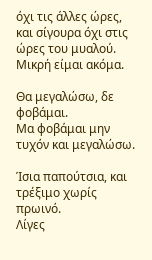όχι τις άλλες ώρες,
και σίγουρα όχι στις ώρες του μυαλού.
Μικρή είμαι ακόμα.

Θα μεγαλώσω, δε φοβάμαι.
Μα φοβάμαι μην τυχόν και μεγαλώσω.

Ίσια παπούτσια, και τρέξιμο χωρίς πρωινό.
Λίγες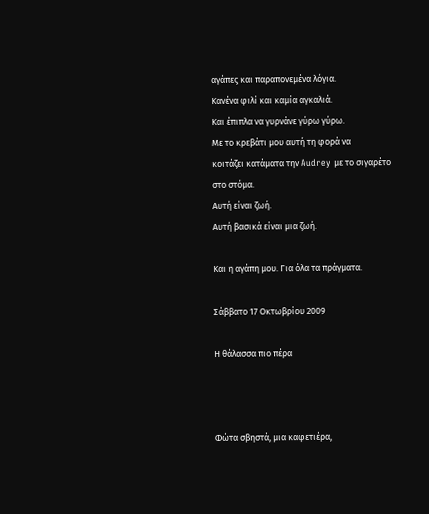αγάπες και παραπονεμένα λόγια.
Κανένα φιλί και καμία αγκαλιά.
Και έπιπλα να γυρνάνε γύρω γύρω.
Με το κρεβάτι μου αυτή τη φορά να
κοιτάζει κατάματα την Audrey με το σιγαρέτο
στο στόμα.
Αυτή είναι ζωή.
Αυτή βασικά είναι μια ζωή.

Και η αγάπη μου. Για όλα τα πράγματα.

Σάββατο 17 Οκτωβρίου 2009

Η θάλασσα πιο πέρα



Φώτα σβηστά, μια καφετιέρα,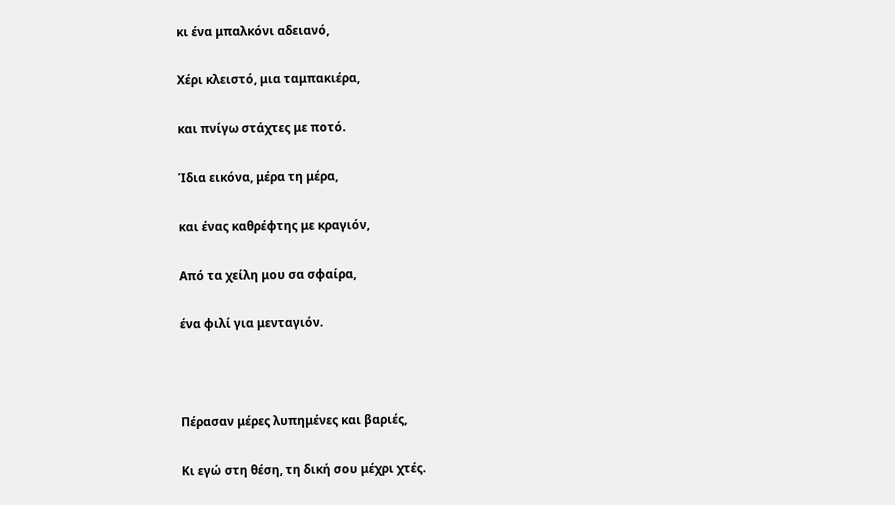κι ένα μπαλκόνι αδειανό,

Χέρι κλειστό, μια ταμπακιέρα,

και πνίγω στάχτες με ποτό.

Ίδια εικόνα, μέρα τη μέρα,

και ένας καθρέφτης με κραγιόν,

Από τα χείλη μου σα σφαίρα,

ένα φιλί για μενταγιόν.



Πέρασαν μέρες λυπημένες και βαριές,

Κι εγώ στη θέση, τη δική σου μέχρι χτές.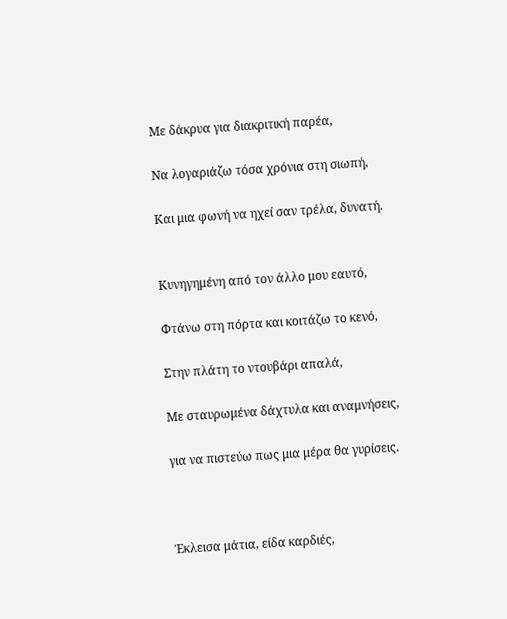Με δάκρυα για διακριτική παρέα,

Να λογαριάζω τόσα χρόνια στη σιωπή,

Και μια φωνή να ηχεί σαν τρέλα, δυνατή.


Κυνηγημένη από τον άλλο μου εαυτό,

Φτάνω στη πόρτα και κοιτάζω το κενό,

Στην πλάτη το ντουβάρι απαλά,

Με σταυρωμένα δάχτυλα και αναμνήσεις,

για να πιστεύω πως μια μέρα θα γυρίσεις.



Έκλεισα μάτια, είδα καρδιές,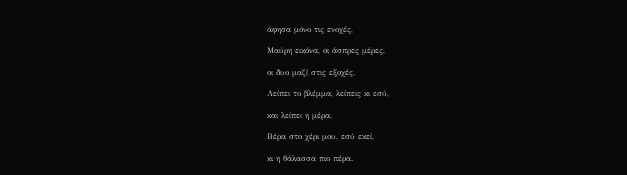άφησα μόνο τις ενοχές,

Μαύρη εικόνα, οι άσπρες μέρες,

οι δυο μαζί στις εξοχές.

Λείπει το βλέμμα, λείπεις κι εσύ,

και λείπει η μέρα,

Βέρα στο χέρι μου, εσύ εκεί,

κι η θάλασσα πιο πέρα.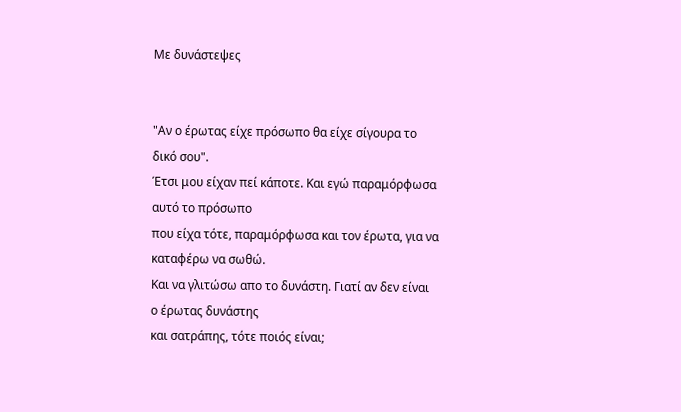Με δυνάστεψες


"Αν ο έρωτας είχε πρόσωπο θα είχε σίγουρα το δικό σου".
Έτσι μου είχαν πεί κάποτε. Και εγώ παραμόρφωσα αυτό το πρόσωπο
που είχα τότε, παραμόρφωσα και τον έρωτα, για να καταφέρω να σωθώ.
Και να γλιτώσω απο το δυνάστη. Γιατί αν δεν είναι ο έρωτας δυνάστης
και σατράπης, τότε ποιός είναι;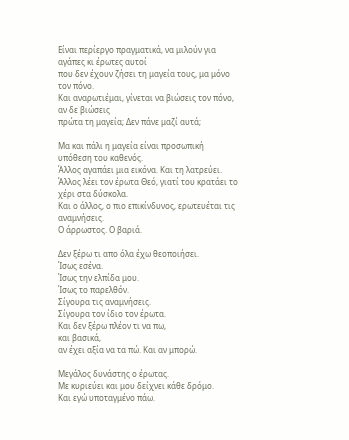Είναι περίεργο πραγματικά, να μιλούν για αγάπες κι έρωτες αυτοί
που δεν έχουν ζήσει τη μαγεία τους, μα μόνο τον πόνο.
Και αναρωτιέμαι, γίνεται να βιώσεις τον πόνο, αν δε βιώσεις
πρώτα τη μαγεία; Δεν πάνε μαζί αυτά;

Μα και πάλι η μαγεία είναι προσωπική υπόθεση του καθενός.
Άλλος αγαπάει μια εικόνα. Και τη λατρεύει.
Άλλος λέει τον έρωτα Θεό, γιατί του κρατάει το χέρι στα δύσκολα.
Και ο άλλος, ο πιο επικίνδυνος, ερωτευέται τις αναμνήσεις.
Ο άρρωστος. Ο βαριά.

Δεν ξέρω τι απο όλα έχω θεοποιήσει.
Ίσως εσένα.
Ίσως την ελπίδα μου.
Ίσως το παρελθόν.
Σίγουρα τις αναμνήσεις.
Σίγουρα τον ίδιο τον έρωτα.
Και δεν ξέρω πλέον τι να πω,
και βασικά,
αν έχει αξία να τα πώ. Και αν μπορώ.

Μεγάλος δυνάστης ο έρωτας.
Με κυριεύει και μου δείχνει κάθε δρόμο.
Και εγώ υποταγμένο πάω.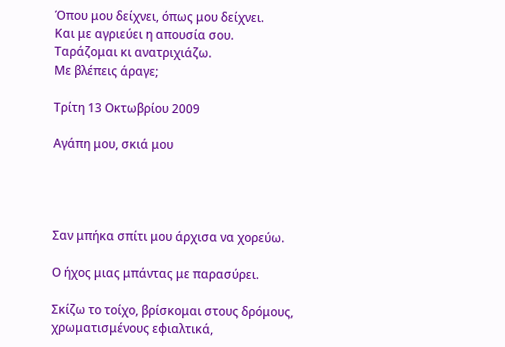Όπου μου δείχνει, όπως μου δείχνει.
Και με αγριεύει η απουσία σου.
Ταράζομαι κι ανατριχιάζω.
Με βλέπεις άραγε;

Τρίτη 13 Οκτωβρίου 2009

Αγάπη μου, σκιά μου




Σαν μπήκα σπίτι μου άρχισα να χορεύω.

Ο ήχος μιας μπάντας με παρασύρει.

Σκίζω το τοίχο, βρίσκομαι στους δρόμους,
χρωματισμένους εφιαλτικά,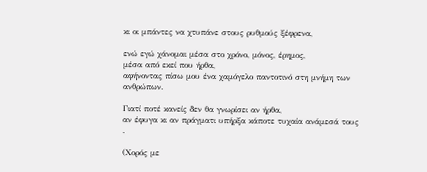κι οι μπάντες να χτυπάνε στους ρυθμούς ξέφρενα,

ενώ εγώ χάνομαι μέσα στο χρόνο, μόνος, έρημος,
μέσα από εκεί που ήρθα,
αφήνοντας πίσω μου ένα χαμόγελο παντοτινό στη μνήμη των ανθρώπων.

Γιατί ποτέ κανείς δεν θα γνωρίσει αν ήρθα,
αν έφυγα κι αν πράγματι υπήρξα κάποτε τυχαία ανάμεσά τους
.

(Χορός με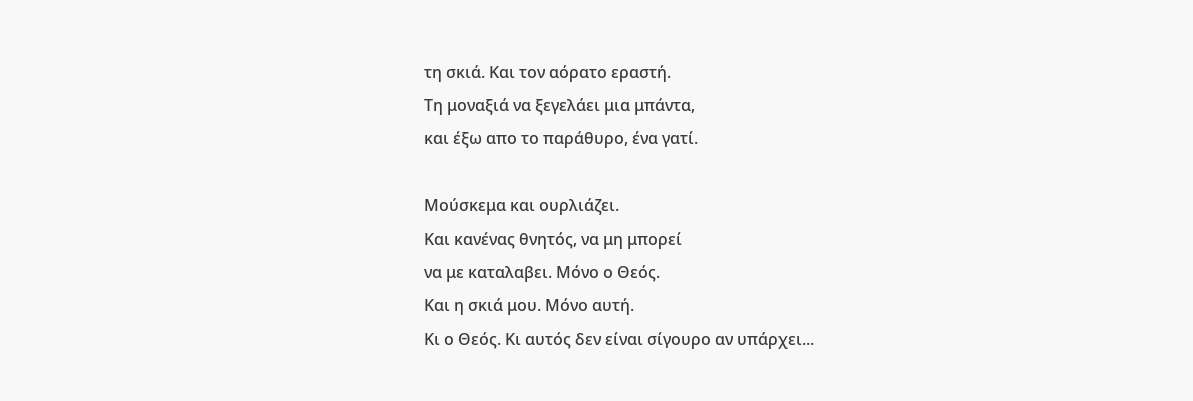τη σκιά. Και τον αόρατο εραστή.
Τη μοναξιά να ξεγελάει μια μπάντα,
και έξω απο το παράθυρο, ένα γατί.

Μούσκεμα και ουρλιάζει.
Και κανένας θνητός, να μη μπορεί
να με καταλαβει. Μόνο ο Θεός.
Και η σκιά μου. Μόνο αυτή.
Κι ο Θεός. Κι αυτός δεν είναι σίγουρο αν υπάρχει...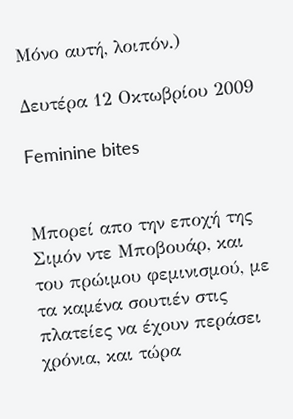Μόνο αυτή, λοιπόν.)

Δευτέρα 12 Οκτωβρίου 2009

Feminine bites


Μπορεί απο την εποχή της Σιμόν ντε Μποβουάρ, και του πρώιμου φεμινισμού, με τα καμένα σουτιέν στις πλατείες να έχουν περάσει χρόνια, και τώρα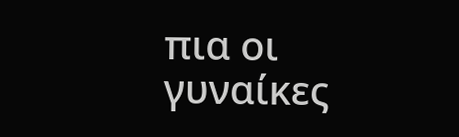πια οι γυναίκες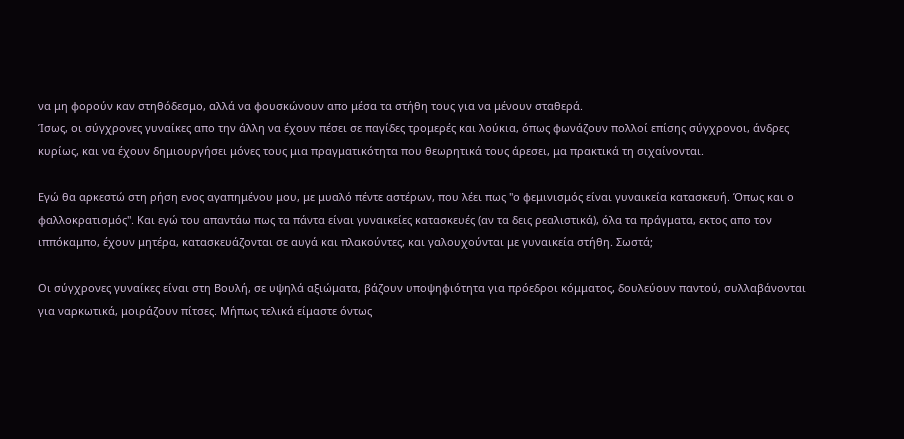να μη φορούν καν στηθόδεσμο, αλλά να φουσκώνουν απο μέσα τα στήθη τους για να μένουν σταθερά.
Ίσως, οι σύγχρονες γυναίκες απο την άλλη να έχουν πέσει σε παγίδες τρομερές και λούκια, όπως φωνάζουν πολλοί επίσης σύγχρονοι, άνδρες κυρίως, και να έχουν δημιουργήσει μόνες τους μια πραγματικότητα που θεωρητικά τους άρεσει, μα πρακτικά τη σιχαίνονται.

Εγώ θα αρκεστώ στη ρήση ενος αγαπημένου μου, με μυαλό πέντε αστέρων, που λέει πως "ο φεμινισμός είναι γυναικεία κατασκευή. Όπως και ο φαλλοκρατισμός". Και εγώ του απαντάω πως τα πάντα είναι γυναικείες κατασκευές (αν τα δεις ρεαλιστικά), όλα τα πράγματα, εκτος απο τον ιππόκαμπο, έχουν μητέρα, κατασκευάζονται σε αυγά και πλακούντες, και γαλουχούνται με γυναικεία στήθη. Σωστά;

Οι σύγχρονες γυναίκες είναι στη Βουλή, σε υψηλά αξιώματα, βάζουν υποψηφιότητα για πρόεδροι κόμματος, δουλεύουν παντού, συλλαβάνονται για ναρκωτικά, μοιράζουν πίτσες. Μήπως τελικά είμαστε όντως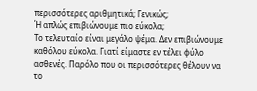περισσότερες αριθμητικά; Γενικώς;
Ή απλώς επιβιώνουμε πιο εύκολα;
Το τελευταίο είναι μεγάλο ψέμα. Δεν επιβιώνουμε καθόλου εύκολα. Γιατί είμαστε εν τέλει φύλο ασθενές. Παρόλο που οι περισσότερες θέλουν να το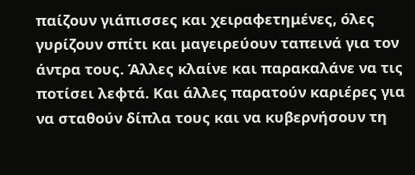παίζουν γιάπισσες και χειραφετημένες, όλες γυρίζουν σπίτι και μαγειρεύουν ταπεινά για τον άντρα τους. Άλλες κλαίνε και παρακαλάνε να τις ποτίσει λεφτά. Και άλλες παρατούν καριέρες για να σταθούν δίπλα τους και να κυβερνήσουν τη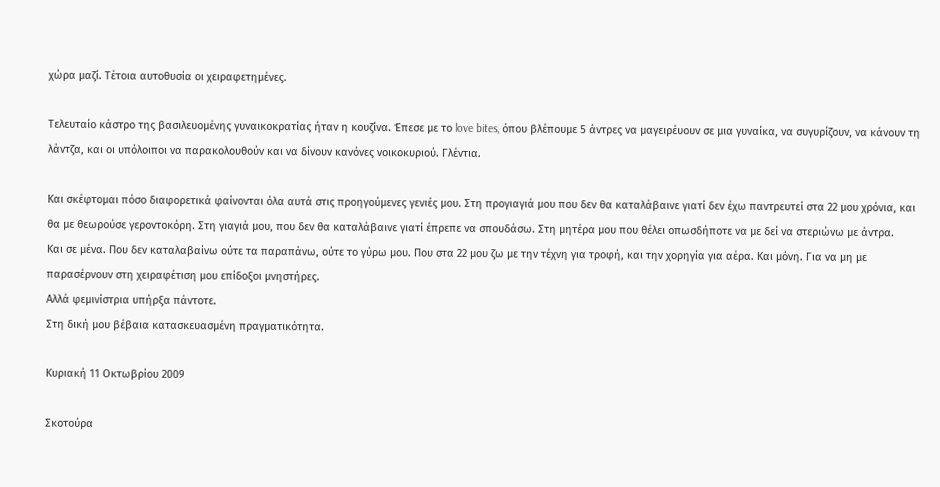χώρα μαζί. Τέτοια αυτοθυσία οι χειραφετημένες.

Τελευταίο κάστρο της βασιλευομένης γυναικοκρατίας ήταν η κουζίνα. Έπεσε με το love bites, όπου βλέπουμε 5 άντρες να μαγειρέυουν σε μια γυναίκα, να συγυρίζουν, να κάνουν τη λάντζα, και οι υπόλοιποι να παρακολουθούν και να δίνουν κανόνες νοικοκυριού. Γλέντια.

Και σκέφτομαι πόσο διαφορετικά φαίνονται όλα αυτά στις προηγούμενες γενιές μου. Στη προγιαγιά μου που δεν θα καταλάβαινε γιατί δεν έχω παντρευτεί στα 22 μου χρόνια, και θα με θεωρούσε γεροντοκόρη. Στη γιαγιά μου, που δεν θα καταλάβαινε γιατί έπρεπε να σπουδάσω. Στη μητέρα μου που θέλει οπωσδήποτε να με δεί να στεριώνω με άντρα.
Και σε μένα. Που δεν καταλαβαίνω ούτε τα παραπάνω, ούτε το γύρω μου. Που στα 22 μου ζω με την τέχνη για τροφή, και την χορηγία για αέρα. Και μόνη. Για να μη με παρασέρνουν στη χειραφέτιση μου επίδοξοι μνηστήρες.
Αλλά φεμινίστρια υπήρξα πάντοτε.
Στη δική μου βέβαια κατασκευασμένη πραγματικότητα.

Κυριακή 11 Οκτωβρίου 2009

Σκοτούρα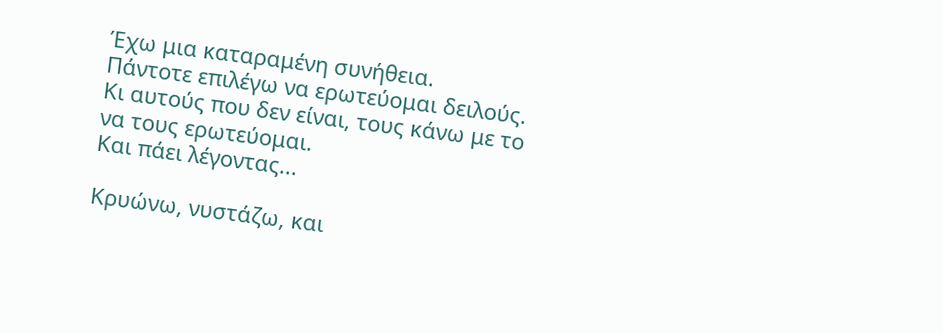Έχω μια καταραμένη συνήθεια.
Πάντοτε επιλέγω να ερωτεύομαι δειλούς.
Κι αυτούς που δεν είναι, τους κάνω με το
να τους ερωτεύομαι.
Και πάει λέγοντας...

Κρυώνω, νυστάζω, και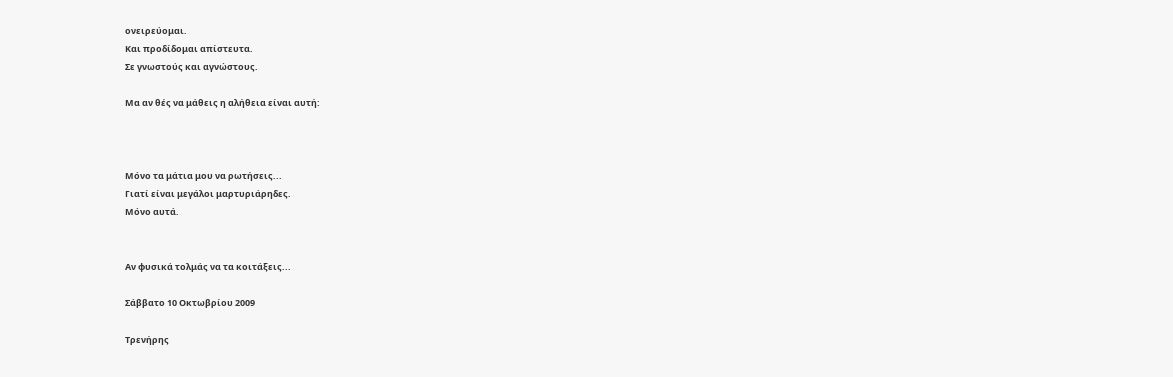ονειρεύομαι.
Και προδίδομαι απίστευτα.
Σε γνωστούς και αγνώστους.

Μα αν θές να μάθεις η αλήθεια είναι αυτή:



Μόνο τα μάτια μου να ρωτήσεις...
Γιατί είναι μεγάλοι μαρτυριάρηδες.
Μόνο αυτά.


Αν φυσικά τολμάς να τα κοιτάξεις...

Σάββατο 10 Οκτωβρίου 2009

Τρενήρης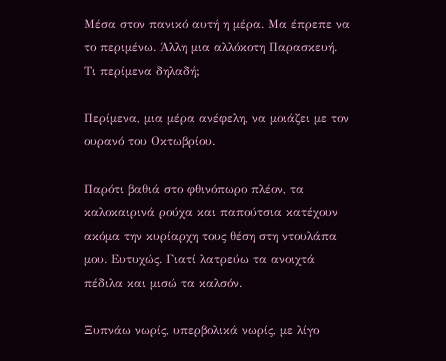Μέσα στον πανικό αυτή η μέρα. Μα έπρεπε να το περιμένω. Άλλη μια αλλόκοτη Παρασκευή. Τι περίμενα δηλαδή;

Περίμενα, μια μέρα ανέφελη, να μοιάζει με τον ουρανό του Οκτωβρίου.

Παρότι βαθιά στο φθινόπωρο πλέον, τα καλοκαιρινά ρούχα και παπούτσια κατέχουν ακόμα την κυρίαρχη τους θέση στη ντουλάπα μου. Ευτυχώς. Γιατί λατρεύω τα ανοιχτά πέδιλα και μισώ τα καλσόν.

Ξυπνάω νωρίς, υπερβολικά νωρίς, με λίγο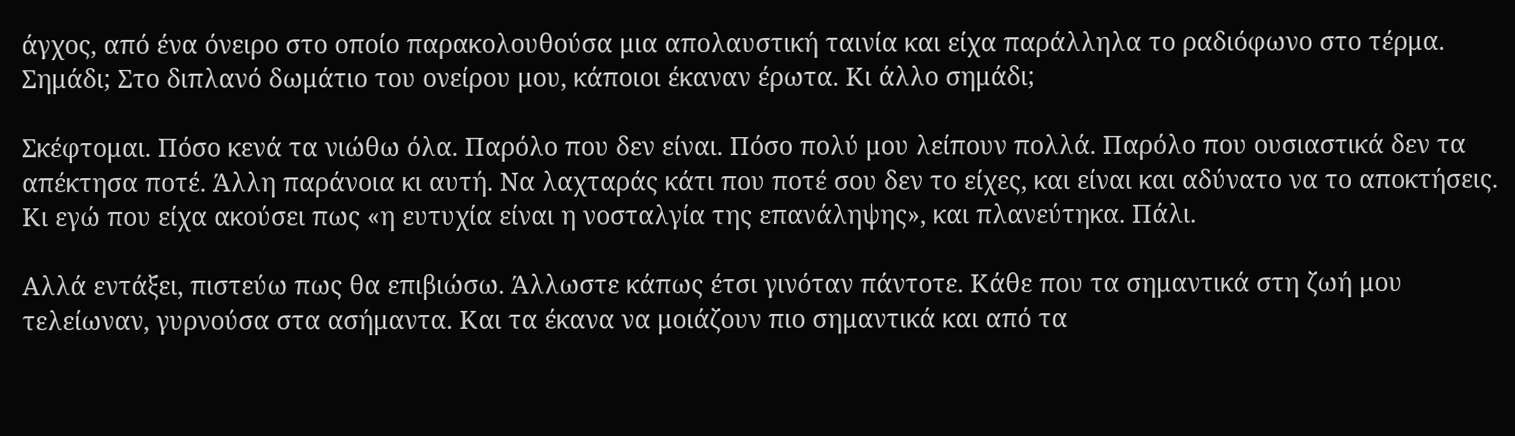άγχος, από ένα όνειρο στο οποίο παρακολουθούσα μια απολαυστική ταινία και είχα παράλληλα το ραδιόφωνο στο τέρμα. Σημάδι; Στο διπλανό δωμάτιο του ονείρου μου, κάποιοι έκαναν έρωτα. Κι άλλο σημάδι;

Σκέφτομαι. Πόσο κενά τα νιώθω όλα. Παρόλο που δεν είναι. Πόσο πολύ μου λείπουν πολλά. Παρόλο που ουσιαστικά δεν τα απέκτησα ποτέ. Άλλη παράνοια κι αυτή. Να λαχταράς κάτι που ποτέ σου δεν το είχες, και είναι και αδύνατο να το αποκτήσεις. Κι εγώ που είχα ακούσει πως «η ευτυχία είναι η νοσταλγία της επανάληψης», και πλανεύτηκα. Πάλι.

Αλλά εντάξει, πιστεύω πως θα επιβιώσω. Άλλωστε κάπως έτσι γινόταν πάντοτε. Κάθε που τα σημαντικά στη ζωή μου τελείωναν, γυρνούσα στα ασήμαντα. Και τα έκανα να μοιάζουν πιο σημαντικά και από τα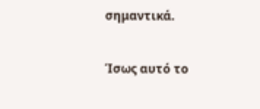σημαντικά.

Ίσως αυτό το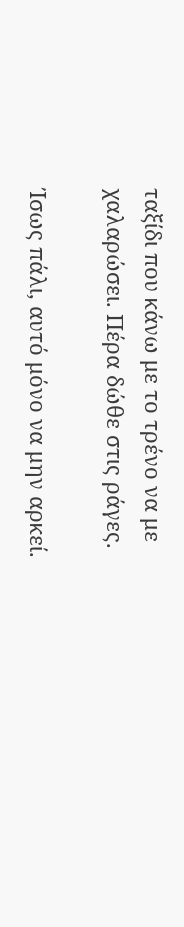ταξίδι που κάνω με το τρένο να με χαλαρώσει. Πέρα δώθε στις ράγες.

Ίσως πάλι, αυτό μόνο να μην αρκεί.